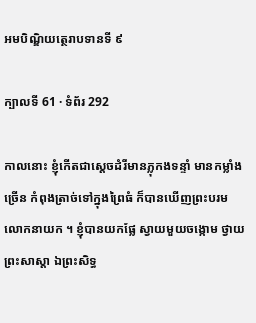អមបិណ្ឌិយត្ថេរាបទានទី ៩

ក្បាលទី 61 · ទំព័រ 292

កាលនោះ ខ្ញុំកើតជាស្តេចដំរីមានភ្លុកងទន្ទាំ មានកម្លាំងច្រើន កំពុងត្រាច់ទៅក្នុងព្រៃធំ ក៏បានឃើញព្រះបរមលោកនាយក ។ ខ្ញុំបានយកផ្លែ ស្វាយមួយចង្កោម ថ្វាយព្រះសាស្តា ឯព្រះសិទ្ធ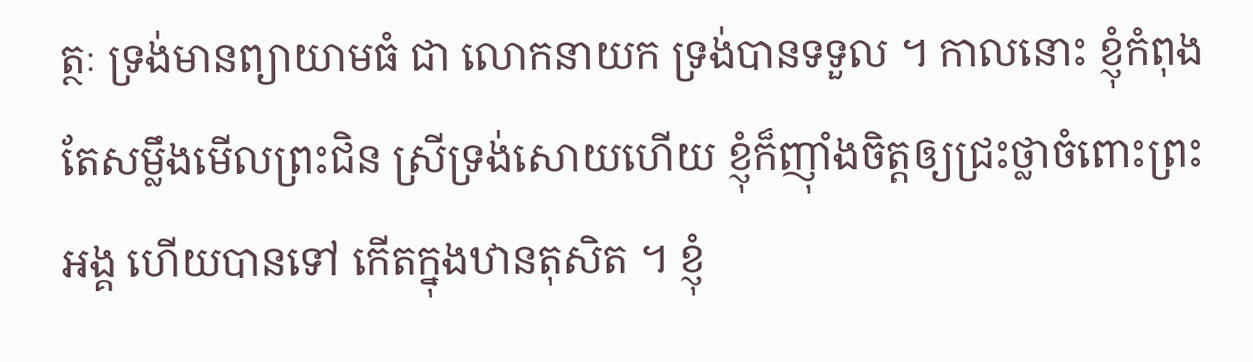ត្ថៈ ទ្រង់មានព្យាយាមធំ ជា លោកនាយក ទ្រង់បានទទួល ។ កាលនោះ ខ្ញុំកំពុងតែសម្លឹងមើលព្រះជិន ស្រីទ្រង់សោយហើយ ខ្ញុំក៏ញ៉ាំងចិត្តឲ្យជ្រះថ្លាចំពោះព្រះអង្គ ហើយបានទៅ កើតក្នុងឋានតុសិត ។ ខ្ញុំ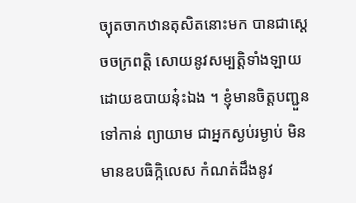ច្យុតចាកឋានតុសិតនោះមក បានជាស្តេចចក្រពត្តិ សោយនូវសម្បត្តិទាំងឡាយដោយឧបាយនុ៎ះឯង ។ ខ្ញុំមានចិត្តបញ្ជួនទៅកាន់ ព្យាយាម ជាអ្នកស្ងប់រម្ងាប់ មិនមានឧបធិក្កិលេស កំណត់ដឹងនូវ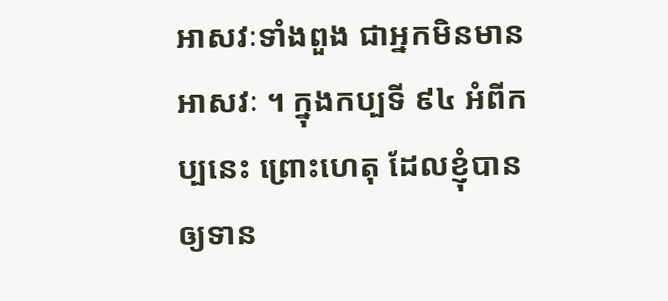អាសវៈទាំងពួង ជាអ្នកមិនមានអាសវៈ ។ ក្នុងកប្បទី ៩៤ អំពីកប្បនេះ ព្រោះហេតុ ដែលខ្ញុំបានឲ្យទាន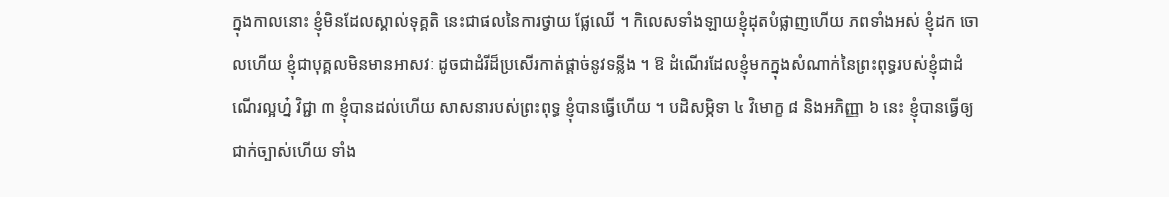ក្នុងកាលនោះ ខ្ញុំមិនដែលស្គាល់ទុគ្គតិ នេះជាផលនៃការថ្វាយ ផ្លែឈើ ។ កិលេសទាំងឡាយខ្ញុំដុតបំផ្លាញហើយ ភពទាំងអស់ ខ្ញុំដក ចោលហើយ ខ្ញុំជាបុគ្គលមិនមានអាសវៈ ដូចជាដំរីដ៏ប្រសើរកាត់ផ្តាច់នូវទន្លីង ។ ឱ ដំណើរដែលខ្ញុំមកក្នុងសំណាក់នៃព្រះពុទ្ធរបស់ខ្ញុំជាដំណើរល្អហ្ន៎ វិជ្ជា ៣ ខ្ញុំបានដល់ហើយ សាសនារបស់ព្រះពុទ្ធ ខ្ញុំបានធ្វើហើយ ។ បដិសម្ភិទា ៤ វិមោក្ខ ៨ និងអភិញ្ញា ៦ នេះ ខ្ញុំបានធ្វើឲ្យជាក់ច្បាស់ហើយ ទាំង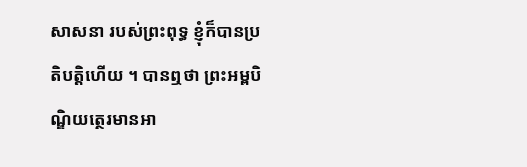សាសនា របស់ព្រះពុទ្ធ ខ្ញុំក៏បានប្រតិបត្តិហើយ ។ បានឮថា ព្រះអម្ពបិណ្ឌិយត្ថេរមានអា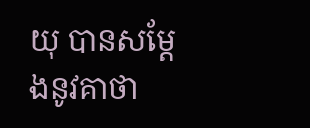យុ បានសម្តែងនូវគាថា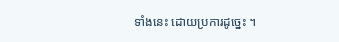ទាំងនេះ ដោយប្រការដូច្នេះ ។